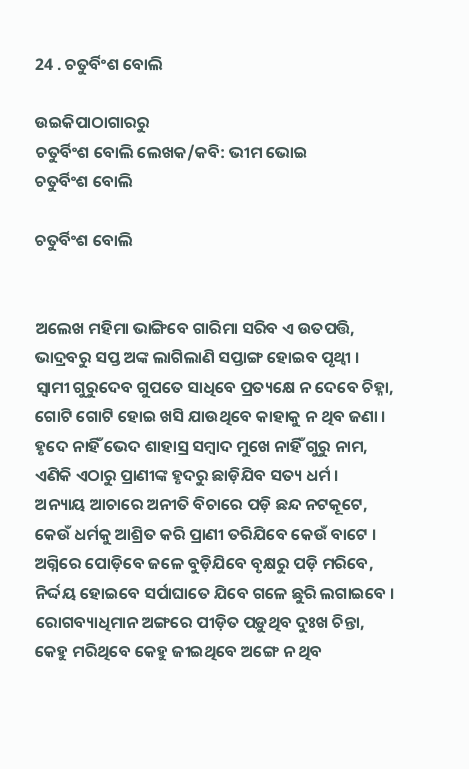24 . ଚତୁର୍ବିଂଶ ବୋଲି

ଉଇକିପାଠାଗାର‌ରୁ
ଚତୁର୍ବିଂଶ ବୋଲି ଲେଖକ/କବି: ଭୀମ ଭୋଇ
ଚତୁର୍ବିଂଶ ବୋଲି

ଚତୁର୍ବିଂଶ ବୋଲି


ଅଲେଖ ମହିମା ଭାଙ୍ଗିବେ ଗାରିମା ସରିବ ଏ ଉତପତ୍ତି,
ଭାଦ୍ରବରୁ ସପ୍ତ ଅଙ୍କ ଲାଗିଲାଣି ସପ୍ତାଙ୍ଗ ହୋଇବ ପୃଥ୍ୱୀ ।
ସ୍ୱାମୀ ଗୁରୁଦେବ ଗୁପତେ ସାଧିବେ ପ୍ରତ୍ୟକ୍ଷେ ନ ଦେବେ ଚିହ୍ନା,
ଗୋଟି ଗୋଟି ହୋଇ ଖସି ଯାଉଥିବେ କାହାକୁ ନ ଥିବ ଜଣା ।
ହୃଦେ ନାହିଁ ଭେଦ ଶାହାସ୍ର ସମ୍ବାଦ ମୁଖେ ନାହିଁ ଗୁରୁ ନାମ,
ଏଣିକି ଏଠାରୁ ପ୍ରାଣୀଙ୍କ ହୃଦରୁ ଛାଡ଼ିଯିବ ସତ୍ୟ ଧର୍ମ ।
ଅନ୍ୟାୟ ଆଚାରେ ଅନୀତି ବିଚାରେ ପଡ଼ି ଛନ୍ଦ ନଟକୂଟେ,
କେଉଁ ଧର୍ମକୁ ଆଶ୍ରିତ କରି ପ୍ରାଣୀ ତରିଯିବେ କେଉଁ ବାଟେ ।
ଅଗ୍ନିରେ ପୋଡ଼ିବେ ଜଳେ ବୁଡ଼ିଯିବେ ବୃକ୍ଷରୁ ପଡ଼ି ମରିବେ,
ନିର୍ଦ୍ଦୟ ହୋଇବେ ସର୍ପାଘାତେ ଯିବେ ଗଳେ ଛୁରି ଲଗାଇବେ ।
ରୋଗବ୍ୟାଧିମାନ ଅଙ୍ଗରେ ପୀଡ଼ିତ ପଡ଼ୁଥିବ ଦୁଃଖ ଚିନ୍ତା,
କେହୁ ମରିଥିବେ କେହୁ ଜୀଇଥିବେ ଅଙ୍ଗେ ନ ଥିବ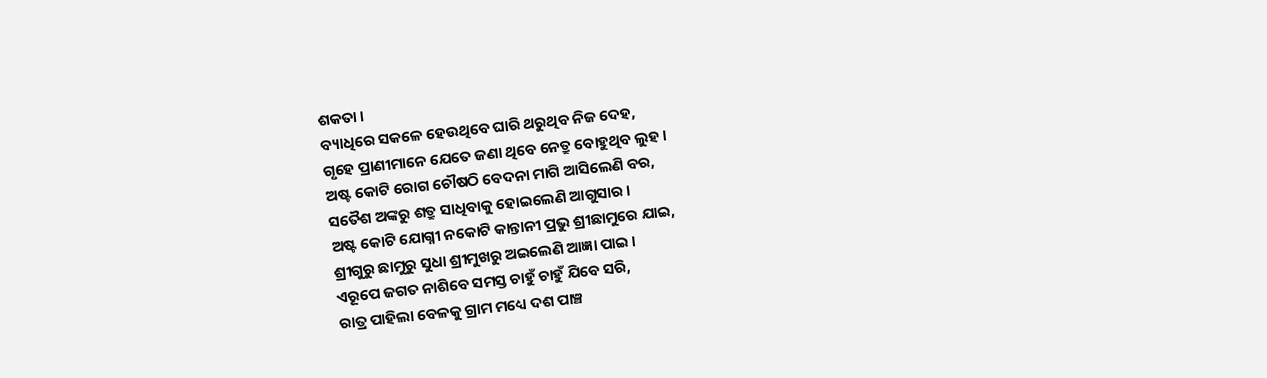ଶକତା ।
ବ୍ୟାଧିରେ ସକଳେ ହେଉଥିବେ ଘାରି ଥରୁଥିବ ନିଜ ଦେହ,
ଗୃହେ ପ୍ରାଣୀମାନେ ଯେତେ ଜଣା ଥିବେ ନେତ୍ରୁ ବୋହୁଥିବ ଲୁହ ।
ଅଷ୍ଟ କୋଟି ରୋଗ ଚୌଷଠି ବେଦନା ମାଗି ଆସିଲେଣି ବର,
ସତୈଶ ଅଙ୍କରୁ ଶତ୍ରୁ ସାଧିବାକୁ ହୋଇଲେଣି ଆଗୁସାର ।
ଅଷ୍ଟ କୋଟି ଯୋଗ୍ନୀ ନକୋଟି କାନ୍ତାନୀ ପ୍ରଭୁ ଶ୍ରୀଛାମୁରେ ଯାଇ,
ଶ୍ରୀଗୁରୁ ଛାମୁରୁ ସୁଧା ଶ୍ରୀମୁଖରୁ ଅଇଲେଣି ଆଜ୍ଞା ପାଇ ।
ଏରୂପେ ଜଗତ ନାଶିବେ ସମସ୍ତ ଚାହୁଁ ଚାହୁଁ ଯିବେ ସରି,
ରାତ୍ର ପାହିଲା ବେଳକୁ ଗ୍ରାମ ମଧ୍ୟେ ଦଶ ପାଞ୍ଚ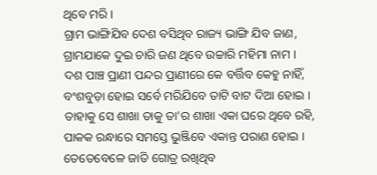ଥିବେ ମରି ।
ଗ୍ରାମ ଭାଙ୍ଗିଯିବ ଦେଶ ବସିଥିବ ରାଜ୍ୟ ଭାଙ୍ଗି ଯିବ ଜାଣ,
ଗ୍ରାମଯାକେ ଦୁଇ ଚାରି ଜଣ ଥିବେ ଉଚ୍ଚାରି ମହିମା ନାମ ।
ଦଶ ପାଞ୍ଚ ପ୍ରାଣୀ ପନ୍ଦର ପ୍ରାଣୀରେ କେ ବର୍ତ୍ତିବ କେହୁ ନାହିଁ,
ବଂଶବୁଡ଼ା ହୋଇ ସର୍ବେ ମରିଯିବେ ତାଟି ବାଟ ଦିଆ ହୋଇ ।
ତାହାକୁ ସେ ଶାଖା ତାକୁ ତା'ର ଶାଖା ଏକା ଘରେ ଥିବେ ରହି,
ପାକକ ରନ୍ଧାରେ ସମସ୍ତେ ଭୁଞ୍ଜିବେ ଏକାନ୍ତ ପରାଣ ହୋଇ ।
ତେତେବେଳେ ଜାତି ଗୋତ୍ର ରଖିଥିବ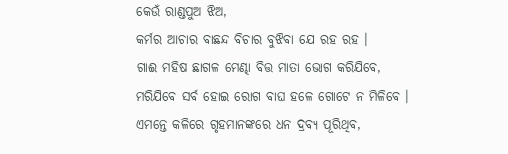କେଉଁ ରାଣ୍ଡପୁଅ ଝିଅ,
କର୍ମର ଆଚାର ବାଛନ୍ଦ ବିଚାର ବୁଝିବା ଯେ ରହ ରହ ।
ଗାଈ ମହିଷ ଛାଗଳ ମେଣ୍ଢା ବିତ୍ତ ମାତା ଭୋଗ କରିଯିବେ,
ମରିଯିବେ ସର୍ବ ହୋଇ ରୋଗ ବାଘ ହଳେ ଗୋଟେ ନ ମିଳିବେ ।
ଏମନ୍ତେ କଳିରେ ଗୃହମାନଙ୍କରେ ଧନ ଦ୍ରବ୍ୟ ପୂରିଥିବ,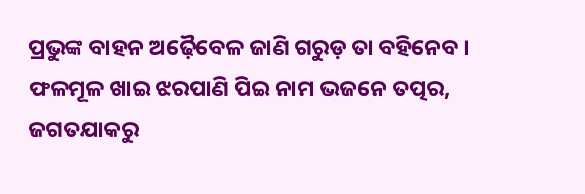ପ୍ରଭୁଙ୍କ ବାହନ ଅଢ଼ୈବେଳ ଜାଣି ଗରୁଡ଼ ତା ବହିନେବ ।
ଫଳମୂଳ ଖାଇ ଝରପାଣି ପିଇ ନାମ ଭଜନେ ତତ୍ପର,
ଜଗତଯାକରୁ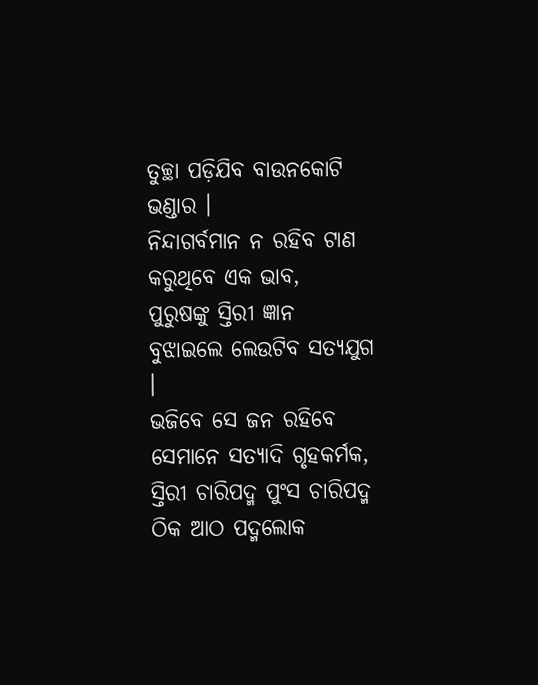ତୁଚ୍ଛା ପଡ଼ିଯିବ ବାଉନକୋଟି ଭଣ୍ଡାର ।
ନିନ୍ଦାଗର୍ବମାନ ନ ରହିବ ଟାଣ କରୁଥିବେ ଏକ ଭାବ,
ପୁରୁଷଙ୍କୁ ସ୍ତିରୀ ଜ୍ଞାନ ବୁଝାଇଲେ ଲେଉଟିବ ସତ୍ୟଯୁଗ ।
ଭଜିବେ ସେ ଜନ ରହିବେ ସେମାନେ ସତ୍ୟାଦି ଗୃହକର୍ମକ,
ସ୍ତିରୀ ଚାରିପଦ୍ମ ପୁଂସ ଚାରିପଦ୍ମ ଠିକ ଆଠ ପଦ୍ମଲୋକ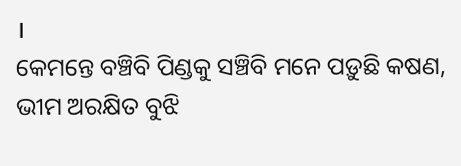।
କେମନ୍ତେ ବଞ୍ଚିବି ପିଣ୍ଡକୁ ସଞ୍ଚିବି ମନେ ପଡ଼ୁଛି କଷଣ,
ଭୀମ ଅରକ୍ଷିତ ବୁଝି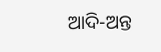ଆଦି-ଅନ୍ତ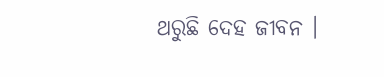ଥରୁଛି ଦେହ ଜୀବନ ।